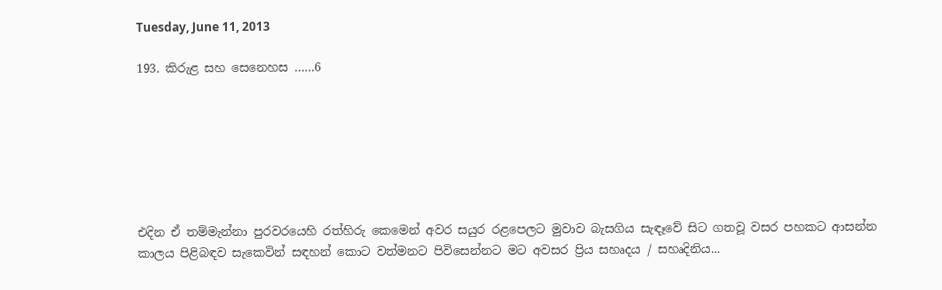Tuesday, June 11, 2013

193. කිරුළ සහ සෙනෙහස ……6







එදින ඒ තම්මැන්නා පුරවරයෙහි රත්හිරු කෙමෙන් අවර සයුර රළපෙලට මුවාව බැසගිය සැඳෑවේ සිට ගතවූ වසර පහකට ආසන්න කාලය පිළිබඳව සැකෙවින් සඳහන් කොට වත්මනට පිවිසෙන්නට මට අවසර ප්‍රිය සහෘදය / සහෘදිනිය...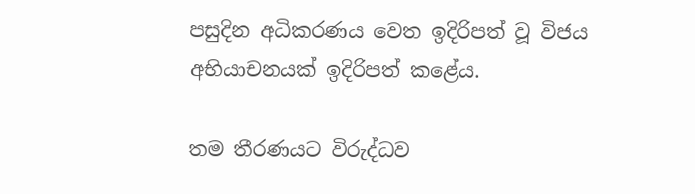පසුදින අධිකරණය වෙත ඉදිරිපත් වූ විජය අභියාචනයක් ඉදිරිපත් කළේය.

තම තීරණයට විරුද්ධව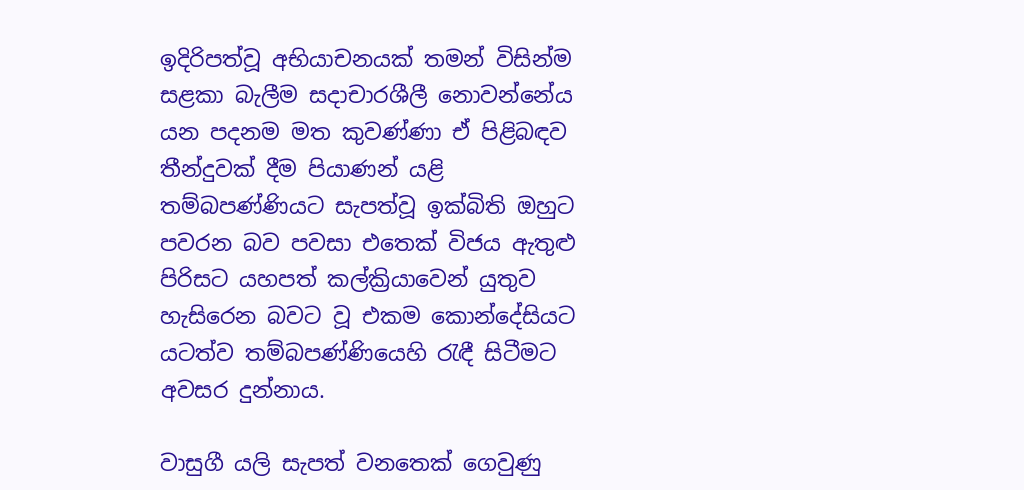ඉදිරිපත්වූ අභියාචනයක් තමන් විසින්ම සළකා බැලීම සදාචාරශීලී නොවන්නේය යන පදනම මත කුවණ්ණා ඒ පිළිබඳව තීන්දුවක් දීම පියාණන් යළි තම්බපණ්ණියට සැපත්වූ ඉක්බිති ඔහුට පවරන බව පවසා එතෙක් විජය ඇතුළු පිරිසට යහපත් කල්ක්‍රියාවෙන් යුතුව හැසිරෙන බවට වූ එකම කොන්දේසියට යටත්ව තම්බපණ්ණියෙහි රැඳී සිටීමට අවසර දුන්නාය.

වාසුගී යලි සැපත් වනතෙක් ගෙවුණු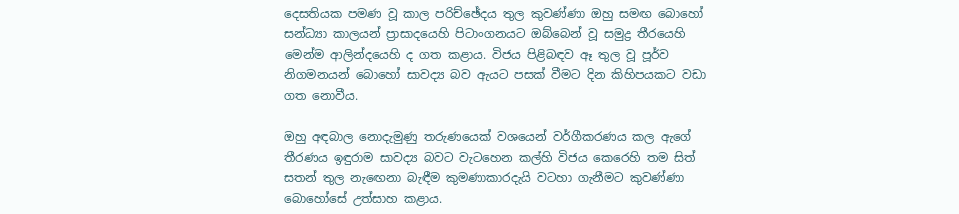දෙසතියක පමණ වූ කාල පරිච්ඡේදය තුල කුවණ්ණා ඔහු සමඟ බොහෝ සන්ධ්‍යා කාලයන් ප්‍රාසාදයෙහි පිටාංගනයට ඔබ්බෙන් වූ සමුද්‍ර තීරයෙහි මෙන්ම ආලින්දයෙහි ද ගත කළාය. විජය පිළිබඳව ඈ තුල වූ පූර්ව නිගමනයන් බොහෝ සාවද්‍ය බව ඇයට පසක් වීමට දින කිහිපයකට වඩා ගත නොවීය.

ඔහු අඳබාල නොදැමුණු තරුණයෙක් වශයෙන් වර්ගීකරණය කල ඇගේ තීරණය ඉඳුරාම සාවද්‍ය බවට වැටහෙන කල්හි විජය කෙරෙහි තම සිත් සතන් තුල නැඟෙනා බැඳීම කුමණාකාරදැයි වටහා ගැනීමට කුවණ්ණා බොහෝසේ උත්සාහ කළාය.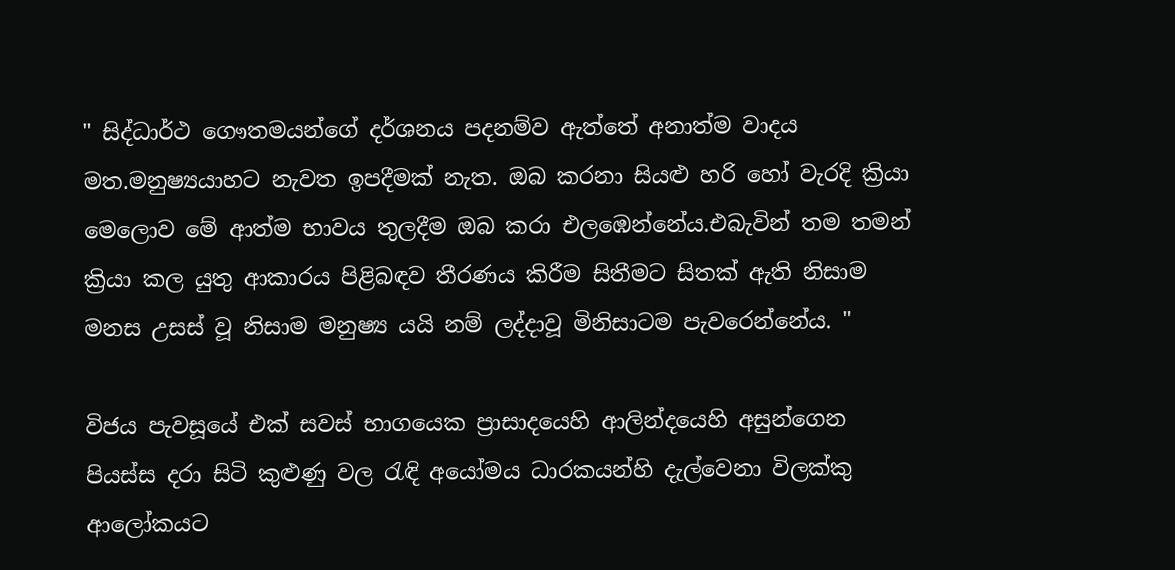" සිද්ධාර්ථ ගෞතමයන්ගේ දර්ශනය පදනම්ව ඇත්තේ අනාත්ම වාදය මත.මනුෂ්‍යයාහට නැවත ඉපදීමක් නැත. ඔබ කරනා සියළු හරි හෝ වැරදි ක්‍රියා මෙලොව මේ ආත්ම භාවය තුලදීම ඔබ කරා එලඹෙන්නේය.එබැවින් තම තමන් ක්‍රියා කල යුතු ආකාරය පිළිබඳව තීරණය කිරීම සිතීමට සිතක් ඇති නිසාම මනස උසස් වූ නිසාම මනුෂ්‍ය යයි නම් ලද්දාවූ මිනිසාටම පැවරෙන්නේය. "

විජය පැවසූයේ එක් සවස් භාගයෙක ප්‍රාසාදයෙහි ආලින්දයෙහි අසුන්ගෙන පියස්ස දරා සිටි කුළුණු වල රැඳි අයෝමය ධාරකයන්හි දැල්වෙනා විලක්කු ආලෝකයට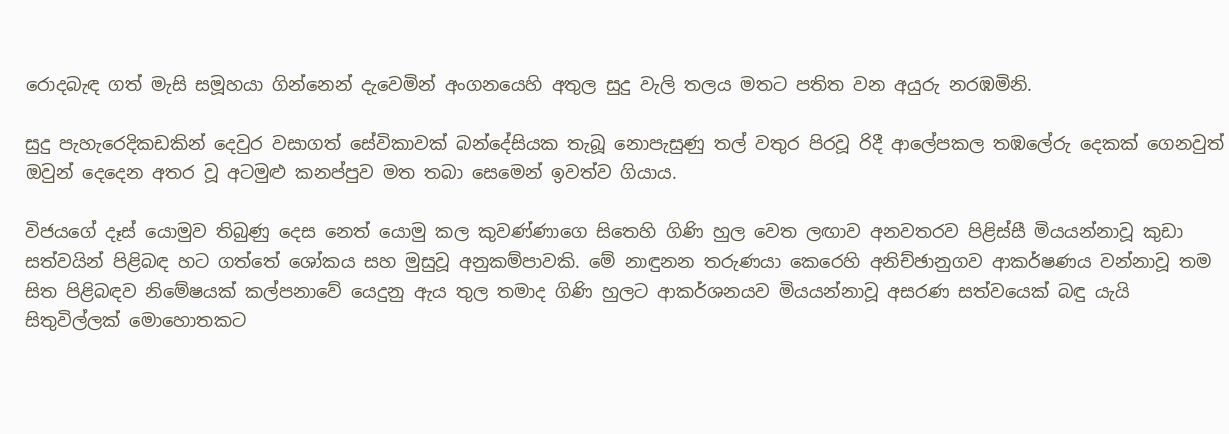රොදබැඳ ගත් මැසි සමූහයා ගින්නෙන් දැවෙමින් අංගනයෙහි අතුල සුදු වැලි තලය මතට පතිත වන අයුරු නරඹමිනි.

සුදු පැහැරෙදිකඩකින් දෙවුර වසාගත් සේවිකාවක් බන්දේසියක තැබූ නොපැසුණු තල් වතුර පිරවූ රිදී ආලේපකල තඹලේරු දෙකක් ගෙනවුත් ඔවුන් දෙදෙන අතර වූ අටමුළු කනප්පුව මත තබා සෙමෙන් ඉවත්ව ගියාය.

විජයගේ දෑස් යොමුව තිබුණු දෙස නෙත් යොමු කල කුවණ්ණාගෙ සිතෙහි ගිණි හුල වෙත ලඟාව අනවතරව පිළිස්සී මියයන්නාවූ කුඩා සත්වයින් පිළිබඳ හට ගත්තේ ශෝකය සහ මුසුවූ අනුකම්පාවකි. මේ නාඳුනන තරුණයා කෙරෙහි අනිච්ඡානුගව ආකර්ෂණය වන්නාවූ තම සිත පිළිබඳව නිමේෂයක් කල්පනාවේ යෙදුනු ඇය තුල තමාද ගිණි හුලට ආකර්ශනයව මියයන්නාවූ අසරණ සත්වයෙක් බඳු යැයි සිතුවිල්ලක් මොහොතකට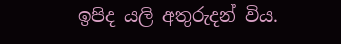ඉපිද යලි අතුරුදන් විය.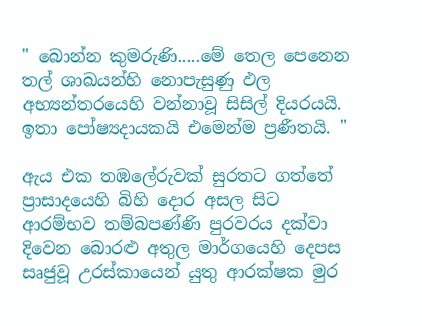" බොන්න කුමරුණි.....මේ තෙල පෙනෙන තල් ශාඛයන්හි නොපැසුණු ඵල අභ්‍යන්තරයෙහි වන්නාවූ සිසිල් දියරයයි. ඉතා පෝෂ්‍යදායකයි එමෙන්ම ප්‍රණීතයි. "

ඇය එක තඹලේරුවක් සුරතට ගත්තේ ප්‍රාසාදයෙහි බිහි දොර අසල සිට ආරම්භව තම්බපණ්ණි පුරවරය දක්වා දිවෙන බොරළු අතුල මාර්ගයෙහි දෙපස සෘජුවූ උරස්කායෙන් යුතු ආරක්ෂක මුර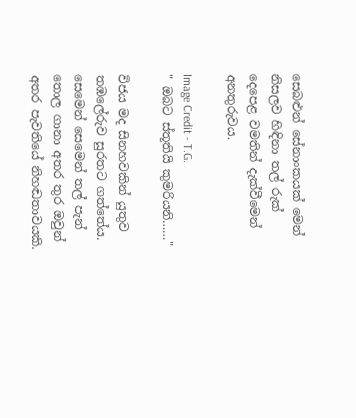සෙබළුන් සේනාංකයක් මෙන් නිසලව හිඳිනා තල් රුක් දෙපෙළ වමතින් දැක්වීමෙන් අනතුරුවය.

Image Credit - T.G.
" ඔබට ස්තූතියි කුමරියනි……"

විජය මද සිනහවකින් යුතුව තඹලේරුව සුරතට ගත්තේය. සෙමෙන් සෙමෙන් තල් පැන් තොල ගානා අතර තුර ඔවුන් අතර පැවතියේ නිහඬතාවයකි.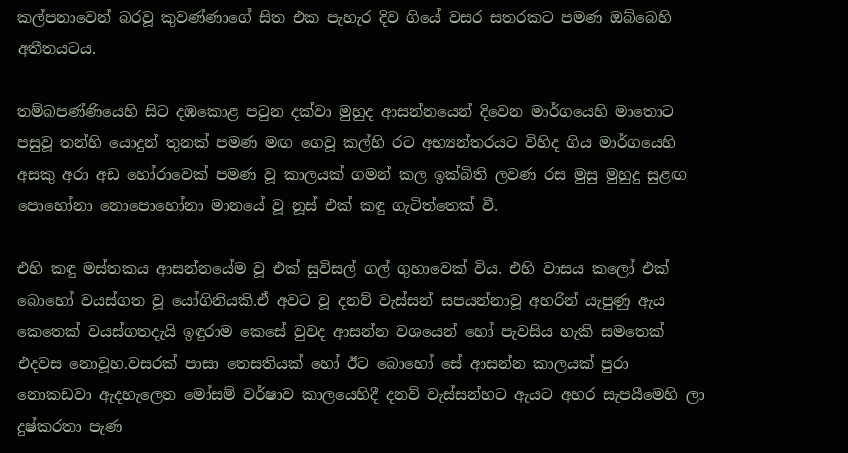කල්පනාවෙන් බරවූ කුවණ්ණාගේ සිත එක පැහැර දිව ගියේ වසර සතරකට පමණ ඔබ්බෙහි අතීතයටය.

තම්බපණ්ණියෙහි සිට දඹකොළ පටුන දක්වා මුහුද ආසන්නයෙන් දිවෙන මාර්ගයෙහි මාතොට පසුවූ තන්හි යොදුන් තුනක් පමණ මඟ ගෙවූ කල්හි රට අභ්‍යන්තරයට විහිද ගිය මාර්ගයෙහි අසකු අරා අඩ හෝරාවෙක් පමණ වූ කාලයක් ගමන් කල ඉක්බිති ලවණ රස මුසු මුහුදු සුළඟ පොහෝනා නොපොහෝනා මානයේ වූ නූස් එක් කඳු ගැටිත්තෙක් වී.

එහි කඳු මස්තකය ආසන්නයේම වූ එක් සුවිසල් ගල් ගුහාවෙක් විය. එහි වාසය කලෝ එක් බොහෝ වයස්ගත වූ යෝගිනියකි.ඒ අවට වූ දනව් වැස්සන් සපයන්නාවූ අහරින් යැපුණු ඇය කෙතෙක් වයස්ගතදැයි ඉඳුරාම කෙසේ වුවද ආසන්න වශයෙන් හෝ පැවසිය හැකි සමතෙක් එදවස නොවූහ.වසරක් පාසා තෙසතියක් හෝ ඊට බොහෝ සේ ආසන්න කාලයක් පුරා නොකඩවා ඇදහැලෙන මෝසම් වර්ෂාව කාලයෙහිදී දනව් වැස්සන්හට ඇයට අහර සැපයීමෙහි ලා දුෂ්කරතා පැණ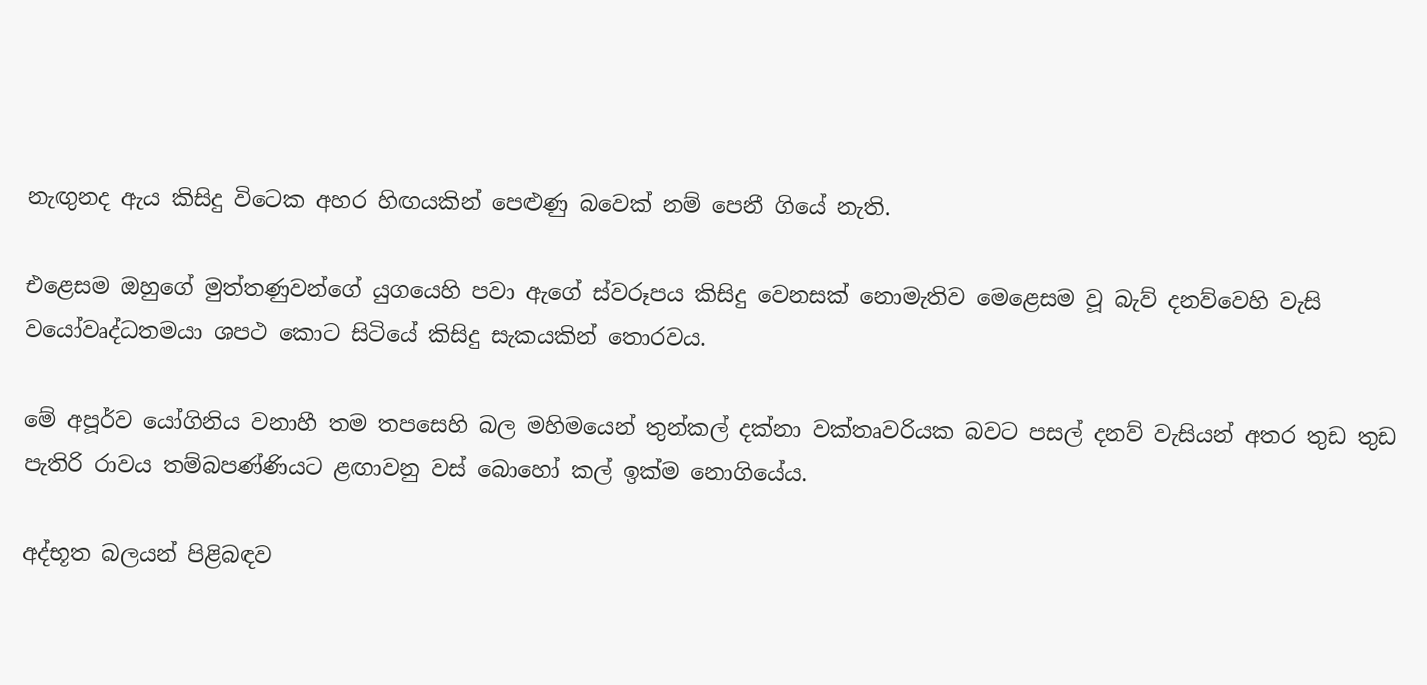නැඟුනද ඇය කිසිදු විටෙක අහර හිඟයකින් පෙළුණු බවෙක් නම් පෙනී ගියේ නැති.

එළෙසම ඔහුගේ මුත්තණුවන්ගේ යුගයෙහි පවා ඇගේ ස්වරූපය කිසිදු වෙනසක් නොමැතිව මෙළෙසම වූ බැව් දනව්වෙහි වැසි වයෝවෘද්ධතමයා ශපථ කොට සිටියේ කිසිදු සැකයකින් තොරවය.

මේ අපූර්ව යෝගිනිය වනාහී තම තපසෙහි බල මහිමයෙන් තුන්කල් දක්නා වක්තෘවරියක බවට පසල් දනව් වැසියන් අතර තුඩ තුඩ පැතිරි රාවය තම්බපණ්ණියට ළඟාවනු වස් බොහෝ කල් ඉක්ම නොගියේය.

අද්භූත බලයන් පිළිබඳව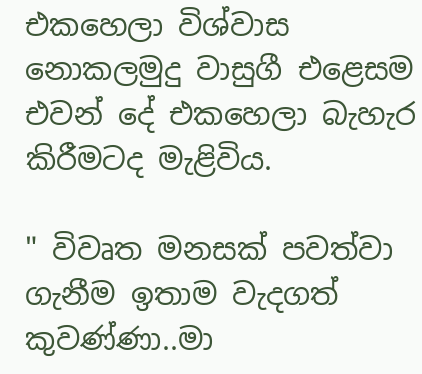එකහෙලා විශ්වාස නොකලමුදු වාසුගී එළෙසම එවන් දේ එකහෙලා බැහැර කිරීමටද මැළිවිය.

" විවෘත මනසක් පවත්වා ගැනීම ඉතාම වැදගත් කුවණ්ණා..මා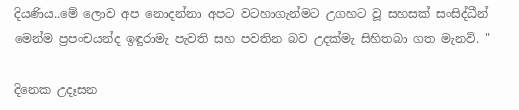දියණිය..මේ ලොව අප නොදන්නා අපට වටහාගැන්මට උගහට වූ සහසක් සංසිද්ධීන් මෙන්ම ප්‍රපංචයන්ද ඉඳුරාමැ පැවති සහ පවතින බව උදක්මැ සිහිතබා ගත මැනවි. "

දිනෙක උදෑසන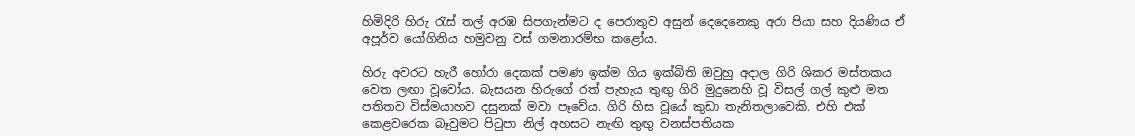හිමිදිරි හිරු රැස් තල් අරඹ සිපගැන්මට ද පෙරාතුව අසුන් දෙදෙනෙකු අරා පියා සහ දියණිය ඒ අපූර්ව යෝගිනිය හමුවනු වස් ගමනාරම්භ කළෝය.

හිරු අවරට හැරී හෝරා දෙකක් පමණ ඉක්ම ගිය ඉක්බිති ඔවුහු අදාල ගිරි ශිකර මස්තකය වෙත ලඟා වූවෝය. බැසයන හිරුගේ රත් පැහැය තුඟු ගිරි මුදුනෙහි වූ විසල් ගල් කුළු මත පතිතව විස්මයාහව දසුනක් මවා පෑවේය. ගිරි හිස වූයේ කුඩා තැනිතලාවෙකි. එහි එක් කෙළවරෙක බෑවුමට පිටුපා නිල් අහසට නැඟි තුඟු වනස්පතියක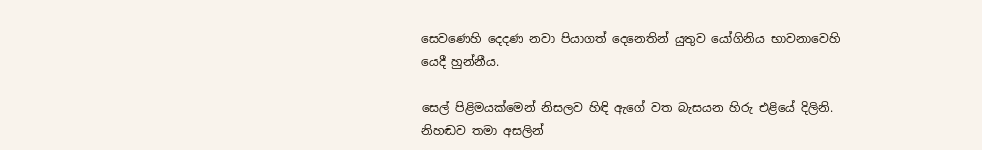සෙවණෙහි දෙදණ නවා පියාගත් දෙනෙතින් යුතුව යෝගිනිය භාවනාවෙහි යෙදී හුන්නීය.

සෙල් පිළිමයක්මෙන් නිසලව හිඳි ඇගේ වත බැසයන හිරු එළියේ දිලිනි. නිහඬව තමා අසලින්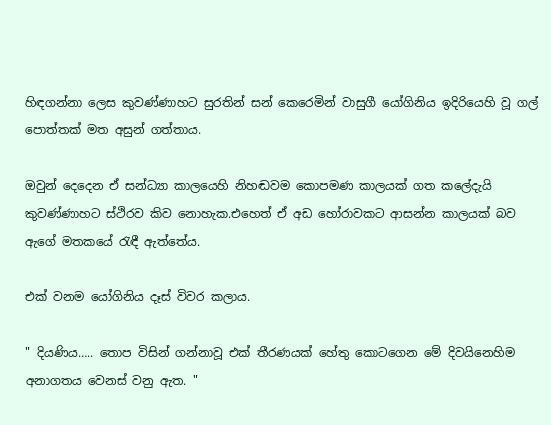හිඳගන්නා ලෙස කුවණ්ණාහට සුරතින් සන් කෙරෙමින් වාසුගී යෝගිනිය ඉදිරියෙහි වූ ගල් පොත්තක් මත අසුන් ගත්තාය.

ඔවුන් දෙදෙන ඒ සන්ධ්‍යා කාලයෙහි නිහඬවම කොපමණ කාලයක් ගත කලේදැයි කුවණ්ණාහට ස්ථිරව කිව නොහැක.එහෙත් ඒ අඩ හෝරාවකට ආසන්න කාලයක් බව ඇගේ මතකයේ රැඳී ඇත්තේය.

එක් වනම යෝගිනිය දෑස් විවර කලාය.

" දියණිය….. තොප විසින් ගන්නාවූ එක් තීරණයක් හේතු කොටගෙන මේ දිවයිනෙහිම අනාගතය වෙනස් වනු ඇත. "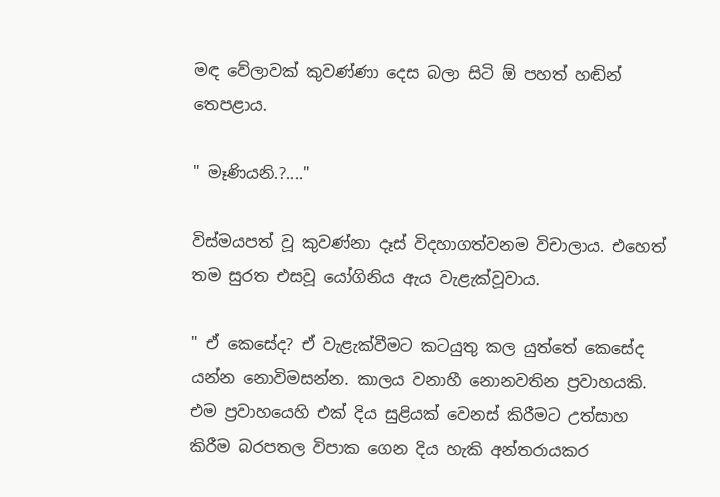මඳ වේලාවක් කුවණ්ණා දෙස බලා සිටි ඕ පහත් හඬින් තෙපළාය.

" මෑණියනි.?...."

විස්මයපත් වූ කුවණ්නා දෑස් විදහාගත්වනම විචාලාය. එහෙත් තම සුරත එසවූ යෝගිනිය ඇය වැළැක්වූවාය.

" ඒ කෙසේද? ඒ වැළැක්වීමට කටයුතු කල යුත්තේ කෙසේද යන්න නොවිමසන්න. කාලය වනාහී නොනවතින ප්‍රවාහයකි. එම ප්‍රවාහයෙහි එක් දිය සුළියක් වෙනස් කිරීමට උත්සාහ කිරීම බරපතල විපාක ගෙන දිය හැකි අන්තරායකර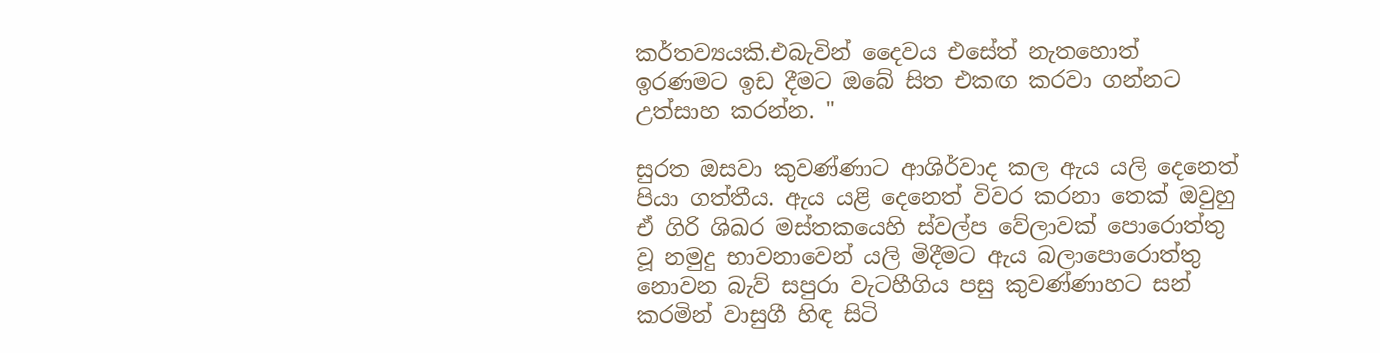කර්තව්‍යයකි.එබැවින් දෛවය එසේත් නැතහොත් ඉරණමට ඉඩ දීමට ඔබේ සිත එකඟ කරවා ගන්නට උත්සාහ කරන්න. "

සුරත ඔසවා කුවණ්ණාට ආශිර්වාද කල ඇය යලි දෙනෙත් පියා ගත්තීය. ඇය යළි දෙනෙත් විවර කරනා තෙක් ඔවුහු ඒ ගිරි ශිඛර මස්තකයෙහි ස්වල්ප වේලාවක් පොරොත්තු වූ නමුදු භාවනාවෙන් යලි මිදීමට ඇය බලාපොරොත්තු නොවන බැව් සපුරා වැටහීගිය පසු කුවණ්ණාහට සන් කරමින් වාසුගී හිඳ සිටි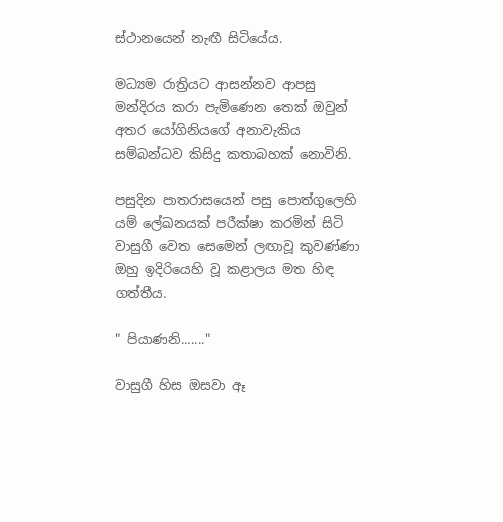ස්ථානයෙන් නැඟී සිටියේය.

මධ්‍යම රාත්‍රියට ආසන්නව ආපසු මන්දිරය කරා පැමිණෙන තෙක් ඔවුන් අතර යෝගිනියගේ අනාවැකිය සම්බන්ධව කිසිදු කතාබහක් නොවිනි.

පසුදින පාතරාසයෙන් පසු පොත්ගුලෙහි යම් ලේඛනයක් පරීක්ෂා කරමින් සිටි වාසුගී වෙත සෙමෙන් ලඟාවූ කුවණ්ණා ඔහු ඉදිරියෙහි වූ කළාලය මත හිඳ ගත්තීය.

" පියාණනි......."

වාසුගී හිස ඔසවා ඈ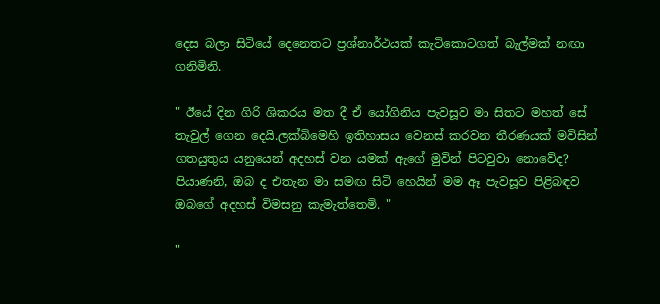දෙස බලා සිටියේ දෙනෙතට ප්‍රශ්නාර්ථයක් කැටිකොටගත් බැල්මක් නඟා ගනිමිනි.

" ඊයේ දින ගිරි ශිකරය මත දී ඒ යෝගිනිය පැවසූව මා සිතට මහත් සේ තැවුල් ගෙන දෙයි.ලක්බිමෙහි ඉතිහාසය වෙනස් කරවන තීරණයක් මවිසින් ගතයුතුය යනුයෙන් අදහස් වන යමක් ඇගේ මුවින් පිටවුවා නොවේද? පියාණනි, ඔබ ද එතැන මා සමඟ සිටි හෙයින් මම ඈ පැවසූව පිළිබඳව ඔබගේ අදහස් විමසනු කැමැත්තෙමි. "

"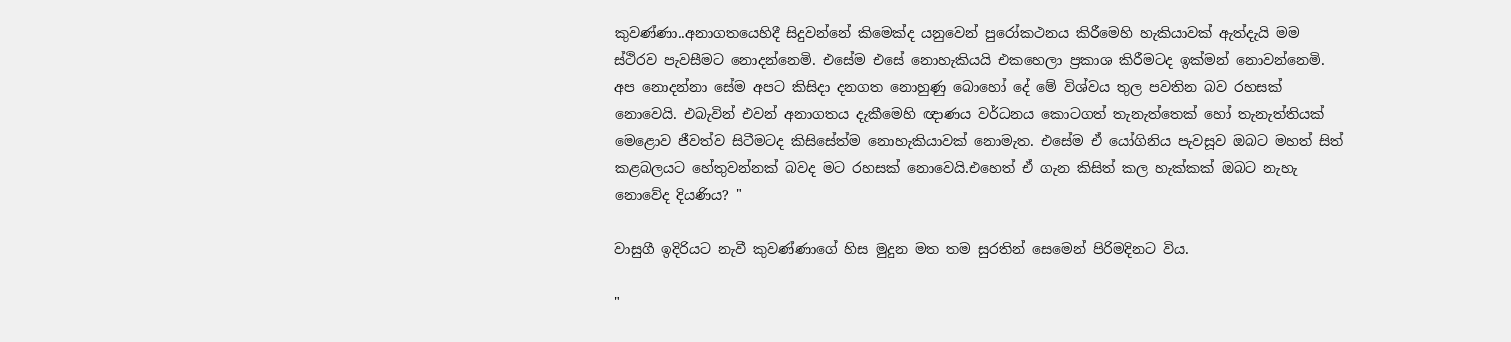කුවණ්ණා..අනාගතයෙහිදී සිදුවන්නේ කිමෙක්ද යනුවෙන් පුරෝකථනය කිරීමෙහි හැකියාවක් ඇත්දැයි මම ස්ථිරව පැවසීමට නොදන්නෙමි. එසේම එසේ නොහැකියයි එකහෙලා ප්‍රකාශ කිරීමටද ඉක්මන් නොවන්නෙමි. අප නොදන්නා සේම අපට කිසිදා දනගත නොහුණු බොහෝ දේ මේ විශ්වය තුල පවතින බව රහසක් නොවෙයි. එබැවින් එවන් අනාගතය දැකීමෙහි ඥාණය වර්ධනය කොටගත් තැනැත්තෙක් හෝ තැනැත්තියක් මෙළොව ජීවත්ව සිටීමටද කිසිසේත්ම නොහැකියාවක් නොමැත. එසේම ඒ යෝගිනිය පැවසූව ඔබට මහත් සිත් කළබලයට හේතුවන්නක් බවද මට රහසක් නොවෙයි.එහෙත් ඒ ගැන කිසිත් කල හැක්කක් ඔබට නැහැ නොවේද දියණිය? "

වාසුගී ඉදිරියට නැවී කුවණ්ණාගේ හිස මුදුන මත තම සුරතින් සෙමෙන් පිරිමදිනට විය.

"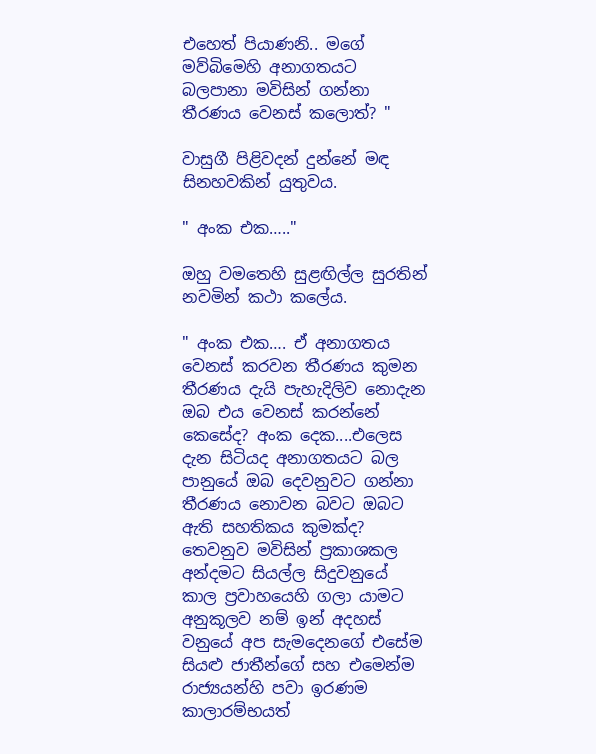එහෙත් පියාණනි.. මගේ මව්බිමෙහි අනාගතයට බලපානා මවිසින් ගන්නා තීරණය වෙනස් කලොත්? "

වාසුගී පිළිවදන් දුන්නේ මඳ සිනහවකින් යුතුවය.

" අංක එක….."

ඔහු වමතෙහි සුළඟිල්ල සුරතින් නවමින් කථා කලේය.

" අංක එක…. ඒ අනාගතය වෙනස් කරවන තීරණය කුමන තීරණය දැයි පැහැදිලිව නොදැන ඔබ එය වෙනස් කරන්නේ කෙසේද? අංක දෙක....එලෙස දැන සිටියද අනාගතයට බල පානුයේ ඔබ දෙවනුවට ගන්නා තීරණය නොවන බවට ඔබට ඇති සහතිකය කුමක්ද? තෙවනුව මවිසින් ප්‍රකාශකල අන්දමට සියල්ල සිදුවනුයේ කාල ප්‍රවාහයෙහි ගලා යාමට අනුකූලව නම් ඉන් අදහස් වනුයේ අප සැමදෙනගේ එසේම සියළු ජාතීන්ගේ සහ එමෙන්ම රාජ්‍යයන්හි පවා ඉරණම කාලාරම්භයත්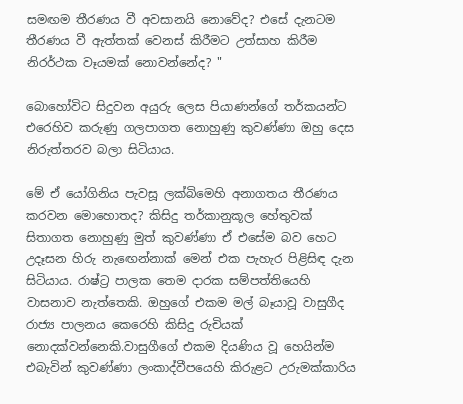සමඟම තීරණය වී අවසානයි නොවේද? එසේ දැනටම තීරණය වී ඇත්තක් වෙනස් කිරීමට උත්සාහ කිරීම නිරර්ථක වෑයමක් නොවන්නේද? "

බොහෝවිට සිදුවන අයුරු ලෙස පියාණන්ගේ තර්කයන්ට එරෙහිව කරුණු ගලපාගත නොහුණු කුවණ්ණා ඔහු දෙස නිරුත්තරව බලා සිටියාය.

මේ ඒ යෝගිනිය පැවසූ ලක්බිමෙහි අනාගතය තීරණය කරවන මොහොතද? කිසිදු තර්කානුකූල හේතුවක් සිතාගත නොහුණු මුත් කුවණ්ණා ඒ එසේම බව හෙට උදෑසන හිරු නැඟෙන්නාක් මෙන් එක පැහැර පිළිසිඳ දැන සිටියාය. රාෂ්ට්‍ර පාලක තෙම දාරක සම්පත්තියෙහි වාසනාව නැත්තෙකි. ඔහුගේ එකම මල් බෑයාවූ වාසුගීද රාජ්‍ය පාලනය කෙරෙහි කිසිදු රුචියක් නොදක්වන්නෙකි.වාසුගීගේ එකම දියණිය වූ හෙයින්ම එබැවින් කුවණ්ණා ලංකාද්වීපයෙහි කිරුළට උරුමක්කාරිය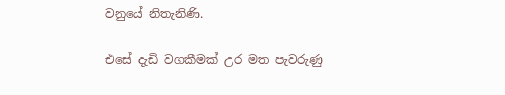වනුයේ නිතැනිණි.

එසේ දැඩි වගකීමක් උර මත පැවරුණු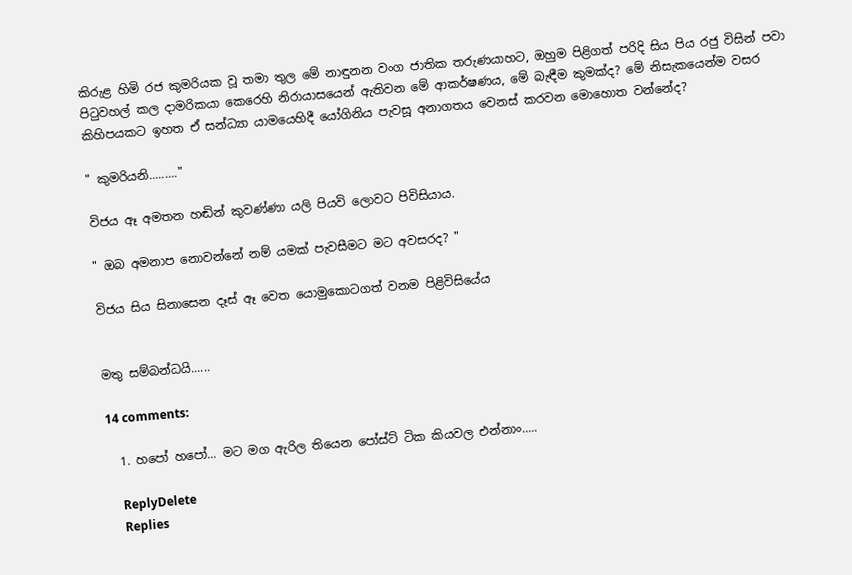කිරුළ හිමි රජ කුමරියක වූ තමා තුල මේ නාඳුනන වංග ජාතික තරුණයාහට, ඔහුම පිළිගත් පරිදි සිය පිය රජු විසින් පවා පිටුවහල් කල දාමරිකයා කෙරෙහි නිරායාසයෙන් ඇතිවන මේ ආකර්ෂණය, මේ බැඳීම කුමක්ද? මේ නිසැකයෙන්ම වසර කිහිපයකට ඉහත ඒ සන්ධ්‍යා යාමයෙහිදී යෝගිනිය පැවසූ අනාගතය වෙනස් කරවන මොහොත වන්නේද?

" කුමරියනි........."

විජය ඈ අමතන හඬින් කුවණ්ණා යලි පියවි ලොවට පිවිසියාය.

" ඔබ අමනාප නොවන්නේ නම් යමක් පැවසීමට මට අවසරද? "

විජය සිය සිනාසෙන දෑස් ඈ වෙත යොමුකොටගත් වනම පිළිවිසියේය


මතු සම්බන්ධයි......

14 comments:

  1. හපෝ හපෝ... මට මග ඇරිල තියෙන පෝස්ට් ටික කියවල එන්නාං.....

    ReplyDelete
    Replies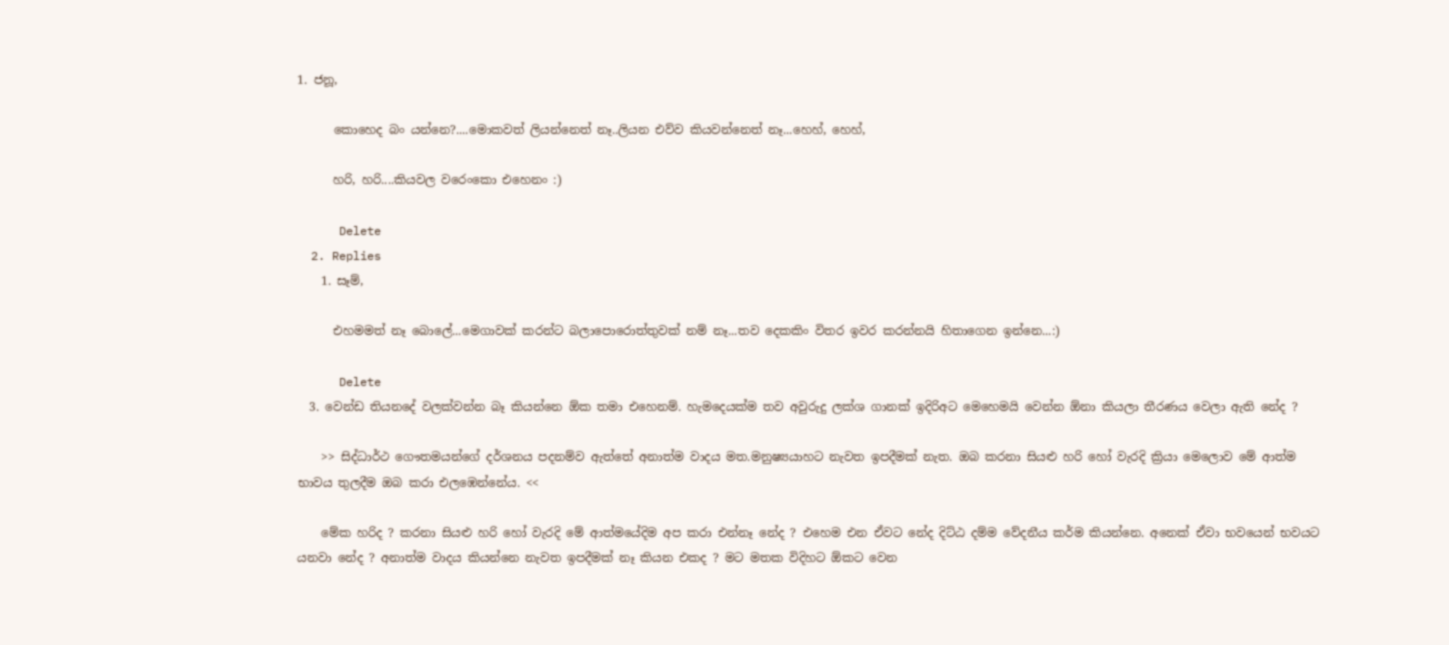1. ජනූ,

      කොහෙද බං යන්නෙ?....මොකවත් ලියන්නෙත් නෑ..ලියන එව්ව කියවන්නෙත් නෑ...හෙහ්, හෙහ්,

      හරි, හරි....කියවල වරෙංකො එහෙනං :)

      Delete
  2. Replies
    1. සෑම්,

      එහමමත් නෑ බොලේ...මෙගාවක් කරන්ට බලාපොරොත්තුවක් නම් නෑ...තව දෙකකිං විතර ඉවර කරන්නයි හිතාගෙන ඉන්නෙ...:)

      Delete
  3. වෙන්ඩ තියනදේ වලක්වන්න බෑ කියන්නෙ ඕක තමා එහෙනම්. හැමදෙයක්ම තව අවුරුදු ලක්ශ ගානක් ඉදිරිඅට මෙහෙමයි වෙන්න ඕනා කියලා තීරණය වෙලා ඇති නේද ?

    >> සිද්ධාර්ථ ගෞතමයන්ගේ දර්ශනය පදනම්ව ඇත්තේ අනාත්ම වාදය මත.මනුෂ්‍යයාහට නැවත ඉපදීමක් නැත. ඔබ කරනා සියළු හරි හෝ වැරදි ක්‍රියා මෙලොව මේ ආත්ම භාවය තුලදීම ඔබ කරා එලඹෙන්නේය. <<

    මේක හරිද ? කරනා සියළු හරි හෝ වැරදි මේ ආත්මයේදිම අප කරා එන්නෑ නේද ? එහෙම එන ඒවට නේද දිට්ඨ දම්ම වේදනීය කර්ම කියන්නෙ. අනෙක් ඒවා භවයෙන් භවයට යනවා නේද ? අනාත්ම වාදය කියන්නෙ නැවත ඉපදීමක් නෑ කියන එකද ? මට මතක විදිහට ඕකට වෙන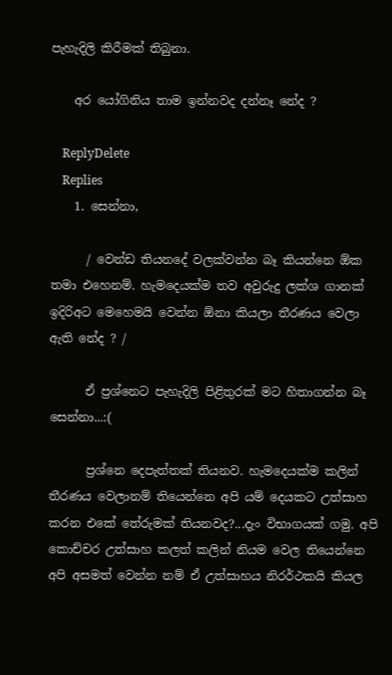පැහැදිලි කිරීමක් තිබුනා.

    අර යෝගිනිය තාම ඉන්නවද දන්නෑ නේද ?

    ReplyDelete
    Replies
    1. සෙන්නා,

      / වෙන්ඩ තියනදේ වලක්වන්න බෑ කියන්නෙ ඕක තමා එහෙනම්. හැමදෙයක්ම තව අවුරුදු ලක්ශ ගානක් ඉදිරිඅට මෙහෙමයි වෙන්න ඕනා කියලා තීරණය වෙලා ඇති නේද ? /

      ඒ ප්‍රශ්නෙට පැහැදිලි පිළිතුරක් මට හිතාගන්න බෑ සෙන්නා...:(

      ප්‍රශ්නෙ දෙපැත්තක් තියනව. හැමදෙයක්ම කලින් තීරණය වෙලානම් තියෙන්නෙ අපි යම් දෙයකට උත්සාහ කරන එකේ තේරුමක් තියනවද?...දැං විභාගයක් ගමු. අපි කොච්චර උත්සාහ කලත් කලින් නියම වෙල තියෙන්නෙ අපි අසමත් වෙන්න නම් ඒ උත්සාහය නිරර්ථකයි කියල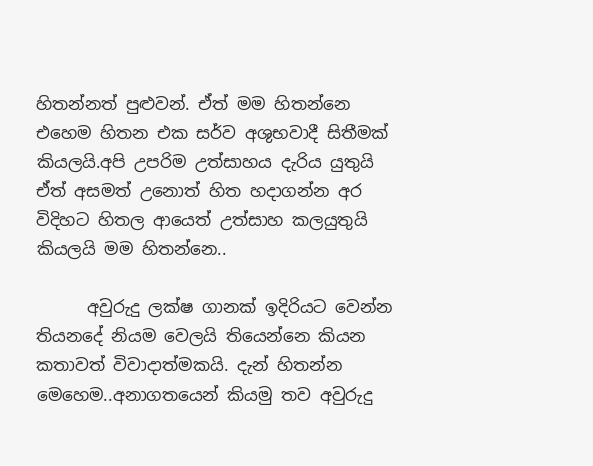හිතන්නත් පුළුවන්. ඒත් මම හිතන්නෙ එහෙම හිතන එක සර්ව අශුභවාදී සිතීමක් කියලයි.අපි උපරිම උත්සාහය දැරිය යුතුයි ඒත් අසමත් උනොත් හිත හදාගන්න අර විදිහට හිතල ආයෙත් උත්සාහ කලයුතුයි කියලයි මම හිතන්නෙ..

      අවුරුදු ලක්ෂ ගානක් ඉදිරියට වෙන්න තියනදේ නියම වෙලයි තියෙන්නෙ කියන කතාවත් විවාදාත්මකයි. දැන් හිතන්න මෙහෙම..අනාගතයෙන් කියමු තව අවුරුදු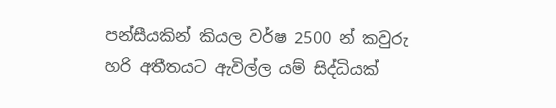පන්සීයකින් කියල වර්ෂ 2500 න් කවුරු හරි අතීතයට ඇවිල්ල යම් සිද්ධියක්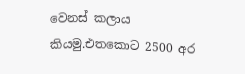වෙනස් කලාය කියමු.එතකොට 2500 අර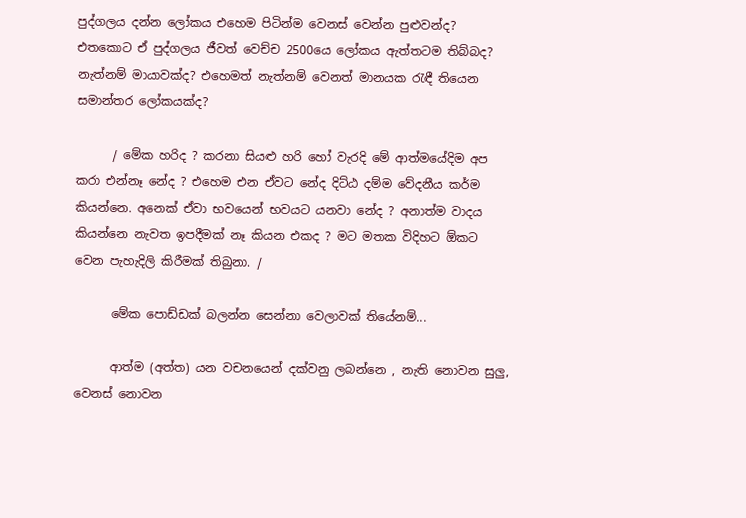පුද්ගලය දන්න ලෝකය එහෙම පිටින්ම වෙනස් වෙන්න පුළුවන්ද? එතකොට ඒ පුද්ගලය ජීවත් වෙච්ච 2500යෙ ලෝකය ඇත්තටම තිබ්බද? නැත්නම් මායාවක්ද? එහෙමත් නැත්නම් වෙනත් මානයක රැඳී තියෙන සමාන්තර ලෝකයක්ද?

      / මේක හරිද ? කරනා සියළු හරි හෝ වැරදි මේ ආත්මයේදිම අප කරා එන්නෑ නේද ? එහෙම එන ඒවට නේද දිට්ඨ දම්ම වේදනීය කර්ම කියන්නෙ. අනෙක් ඒවා භවයෙන් භවයට යනවා නේද ? අනාත්ම වාදය කියන්නෙ නැවත ඉපදීමක් නෑ කියන එකද ? මට මතක විදිහට ඕකට වෙන පැහැදිලි කිරීමක් තිබුනා. /

      මේක පොඩ්ඩක් බලන්න සෙන්නා වෙලාවක් තියේනම්...

      ආත්ම (අත්ත) යන වචනයෙන් දක්වනු ලබන්නෙ , නැති නොවන සුලු, වෙනස් නොවන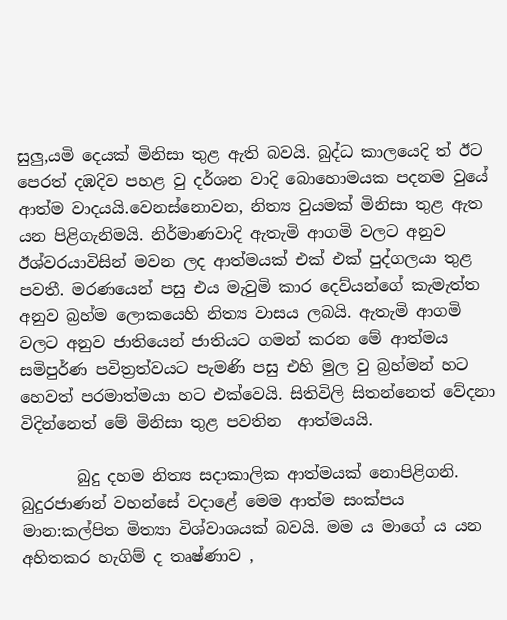සුලු,යමි දෙයක් මිනිසා තුළ ඇති බවයි. බුද්ධ කාලයෙදි ත් ඊට පෙරත් දඹදිව පහළ වු දර්ශන වාදි බොහොමයක පදනම වුයේ ආත්ම වාදයයි.වෙනස්නොවන, නිත්‍ය වුයමක් මිනිසා තුළ ඇත යන පිළිගැනිමයි. නිර්මාණවාදි ඇතැමි ආගමි වලට අනුව ඊශ්වරයාවිසින් මවන ලද ආත්මයක් එක් එක් පුද්ගලයා තුළ පවතී. මරණයෙන් පසු එය මැවුමි කාර දෙව්යන්ගේ කැමැත්ත අනුව බ්‍රහ්ම ලොකයෙහි නිත්‍ය වාසය ලබයි. ඇතැමි ආගමි වලට අනුව ජාතියෙන් ජාතියට ගමන් කරන මේ ආත්මය සමිපුර්ණ පවිත්‍රත්වයට පැමණි පසු එහි මුල වු බ්‍රහ්මන් හට හෙවත් පරමාත්මයා හට එක්වෙයි. සිතිවිලි සිතන්නෙත් වේදනා විදින්නෙත් මේ මිනිසා තුළ පවතින  ආත්මයයි.

       බුදු දහම නිත්‍ය සදාකාලික ආත්මයක් නොපිළිගනි. බුදුරජාණන් වහන්සේ වදාළේ මෙම ආත්ම සංක්පය මාන:කල්පිත මිත්‍යා විශ්වාශයක් බවයි. මම ය මාගේ ය යන අහිතකර හැගිම් ද තෘෂ්ණාව ,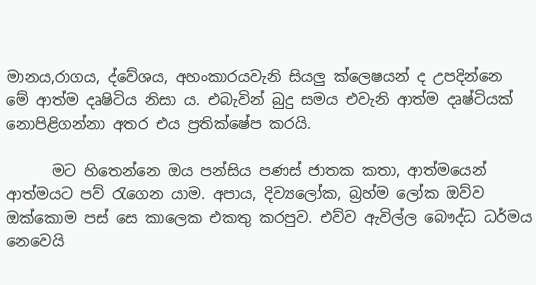මානය,රාගය, ද්වේශය, අහංකාරයවැනි සියලු ක්ලෙෂයන් ද උපදින්නෙ මේ ආත්ම දෘෂිටිය නිසා ය. එබැවින් බුදු සමය එවැනි ආත්ම දෘෂ්ටියක් නොපිළිගන්නා අතර එය ප්‍රතික්ෂේප කරයි.

      මට හිතෙන්නෙ ඔය පන්සිය පණස් ජාතක කතා, ආත්මයෙන් ආත්මයට පව් රැගෙන යාම. අපාය, දිව්‍යලෝක, බ්‍රහ්ම ලෝක ඔව්ව ඔක්කොම පස් සෙ කාලෙක එකතු කරපුව. එව්ව ඇවිල්ල බෞද්ධ ධර්මය නෙවෙයි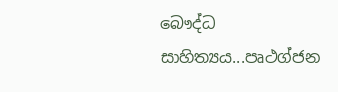බෞද්ධ සාහිත්‍යය...පෘථග්ජන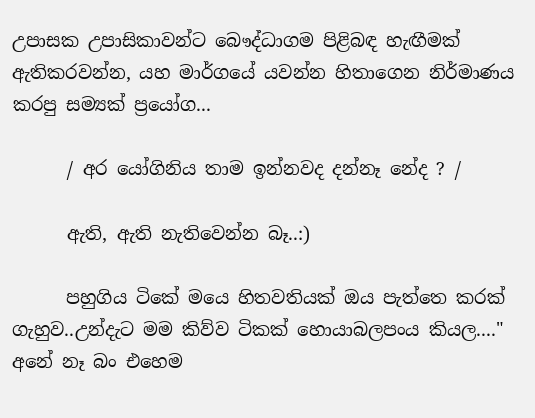උපාසක උපාසිකාවන්ට බෞද්ධාගම පිළිබඳ හැඟීමක් ඇතිකරවන්න, යහ මාර්ගයේ යවන්න හිතාගෙන නිර්මාණය කරපු සම්‍යක් ප්‍රයෝග...

      / අර යෝගිනිය තාම ඉන්නවද දන්නෑ නේද ? /

      ඇති, ඇති නැතිවෙන්න බෑ..:)

      පහුගිය ටිකේ මයෙ හිතවතියක් ඔය පැත්තෙ කරක් ගැහුව..උන්දැට මම කිව්ව ටිකක් හොයාබලපංය කියල...." අනේ නෑ බං එහෙම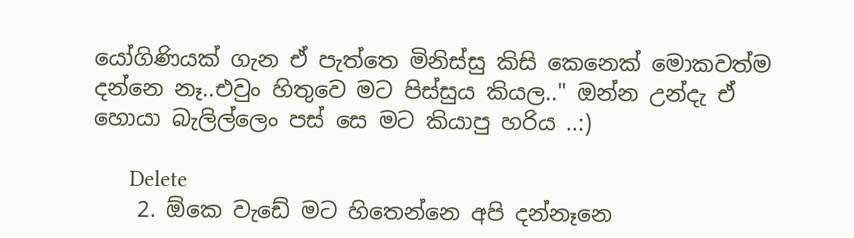යෝගිණියක් ගැන ඒ පැත්තෙ මිනිස්සු කිසි කෙනෙක් මොකවත්ම දන්නෙ නෑ..එවුං හිතුවෙ මට පිස්සුය කියල.." ඔන්න උන්දැ ඒ හොයා බැලිල්ලෙං පස් සෙ මට කියාපු හරිය ..:)

      Delete
    2. ඕකෙ වැඩේ මට හිතෙන්නෙ අපි දන්නෑනෙ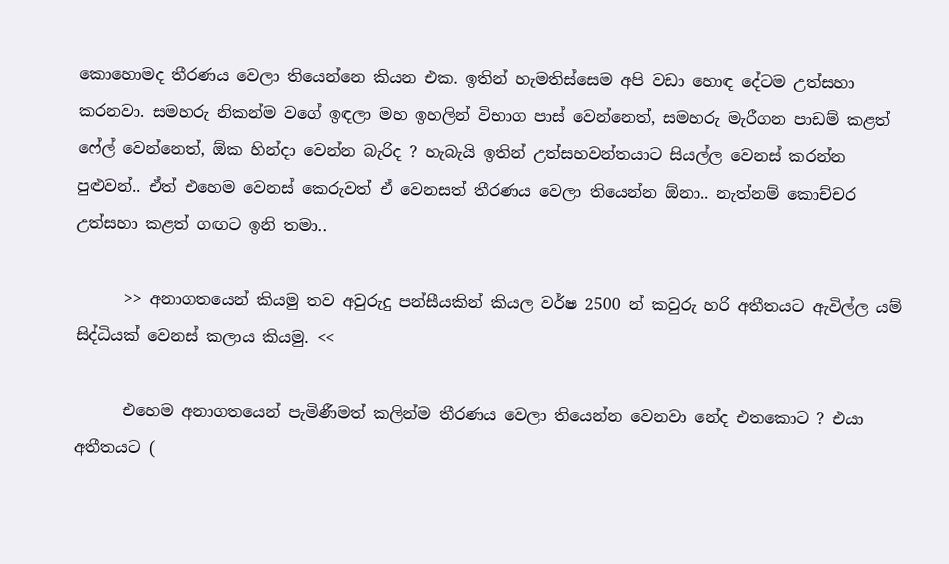කොහොමද තීරණය වෙලා තියෙන්නෙ කියන එක. ඉතින් හැමතිස්සෙම අපි වඩා හොඳ දේටම උත්සහා කරනවා. සමහරු නිකන්ම වගේ ඉඳලා මහ ඉහලින් විභාග පාස් වෙන්නෙත්, සමහරු මැරීගන පාඩම් කළත් ෆේල් වෙන්නෙත්, ඕක හින්දා වෙන්න බැරිද ? හැබැයි ඉතින් උත්සහවන්තයාට සියල්ල වෙනස් කරන්න පුළුවන්.. ඒත් එහෙම වෙනස් කෙරුවත් ඒ වෙනසත් තීරණය වෙලා තියෙන්න ඕනා.. නැත්නම් කොච්චර උත්සහා කළත් ගඟට ඉනි තමා..

      >> අනාගතයෙන් කියමු තව අවුරුදු පන්සීයකින් කියල වර්ෂ 2500 න් කවුරු හරි අතීතයට ඇවිල්ල යම් සිද්ධියක් වෙනස් කලාය කියමු. <<

      එහෙම අනාගතයෙන් පැමිණීමත් කලින්ම තීරණය වෙලා තියෙන්න වෙනවා නේද එතකොට ? එයා අතීතයට (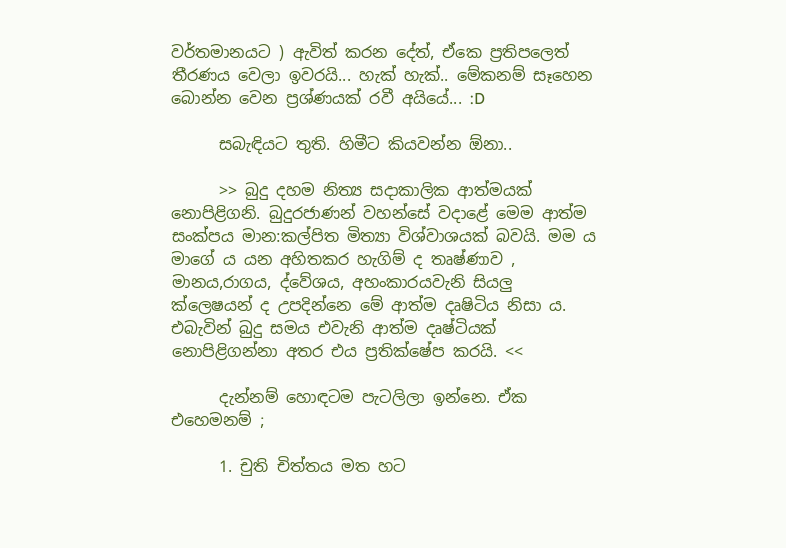වර්තමානයට ) ඇවිත් කරන දේත්, ඒකෙ ප්‍රතිපලෙත් තීරණය වෙලා ඉවරයි... හැක් හැක්.. මේකනම් සෑහෙන බොන්න වෙන ප්‍රශ්ණයක් රවී අයියේ... :D

      සබැඳියට තුති. හිමීට කියවන්න ඕනා..

      >> බුදු දහම නිත්‍ය සදාකාලික ආත්මයක් නොපිළිගනි. බුදුරජාණන් වහන්සේ වදාළේ මෙම ආත්ම සංක්පය මාන:කල්පිත මිත්‍යා විශ්වාශයක් බවයි. මම ය මාගේ ය යන අහිතකර හැගිම් ද තෘෂ්ණාව , මානය,රාගය, ද්වේශය, අහංකාරයවැනි සියලු ක්ලෙෂයන් ද උපදින්නෙ මේ ආත්ම දෘෂිටිය නිසා ය. එබැවින් බුදු සමය එවැනි ආත්ම දෘෂ්ටියක් නොපිළිගන්නා අතර එය ප්‍රතික්ෂේප කරයි. <<

      දැන්නම් හොඳටම පැටලිලා ඉන්නෙ. ඒක එහෙමනම් ;

      1. චුති චිත්තය මත හට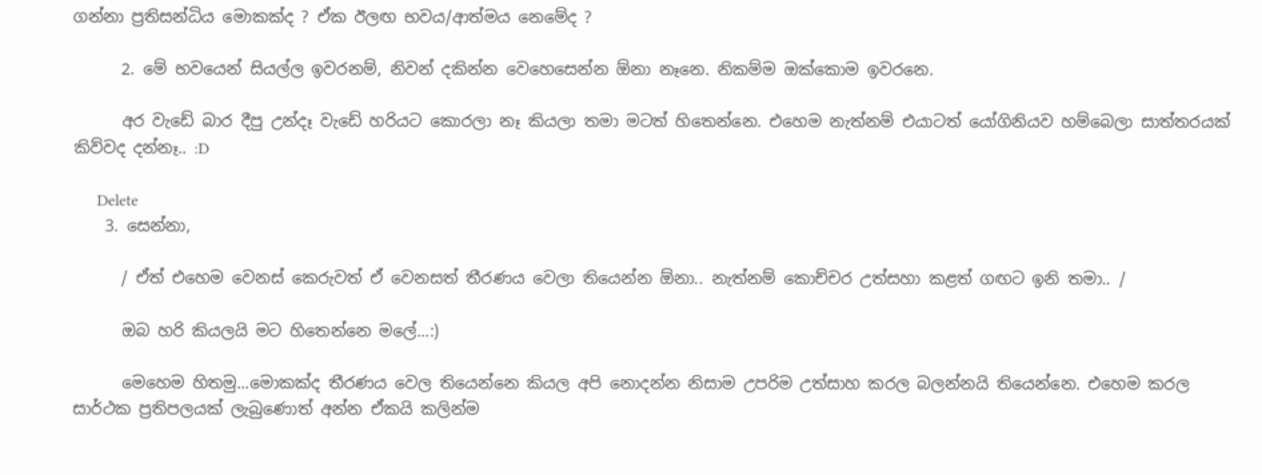ගන්නා ප්‍රතිසන්ධිය මොකක්ද ? ඒක ඊලඟ භවය/ආත්මය නෙමේද ?

      2. මේ භවයෙන් සියල්ල ඉවරනම්, නිවන් දකින්න වෙහෙසෙන්න ඕනා නෑනෙ. නිකම්ම ඔක්කොම ඉවරනෙ.

      අර වැඩේ බාර දීපු උන්දෑ වැඩේ හරියට කොරලා නෑ කියලා තමා මටත් හිතෙන්නෙ. එහෙම නැත්නම් එයාටත් යෝගිනියව හම්බෙලා සාත්තරයක් කිව්වද දන්නෑ.. :D

      Delete
    3. සෙන්නා,

      / ඒත් එහෙම වෙනස් කෙරුවත් ඒ වෙනසත් තීරණය වෙලා තියෙන්න ඕනා.. නැත්නම් කොච්චර උත්සහා කළත් ගඟට ඉනි තමා.. /

      ඔබ හරි කියලයි මට හිතෙන්නෙ මලේ...:)

      මෙහෙම හිතමු...මොකක්ද තීරණය වෙල තියෙන්නෙ කියල අපි නොදන්න නිසාම උපරිම උත්සාහ කරල බලන්නයි තියෙන්නෙ. එහෙම කරල සාර්ථක ප්‍රතිපලයක් ලැබුණොත් අන්න ඒකයි කලින්ම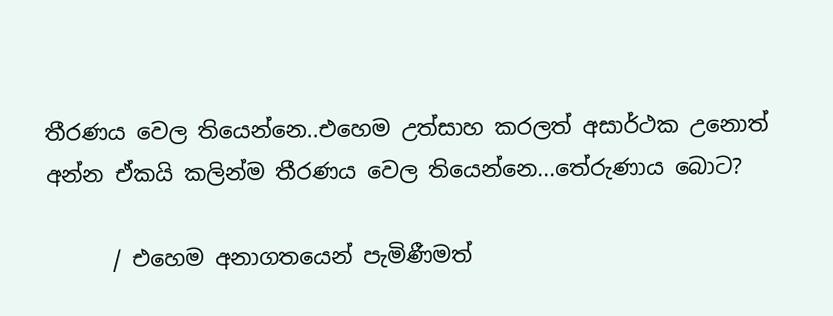තීරණය වෙල තියෙන්නෙ..එහෙම උත්සාහ කරලත් අසාර්ථක උනොත් අන්න ඒකයි කලින්ම තීරණය වෙල තියෙන්නෙ...තේරුණාය බොට?

      / එහෙම අනාගතයෙන් පැමිණීමත්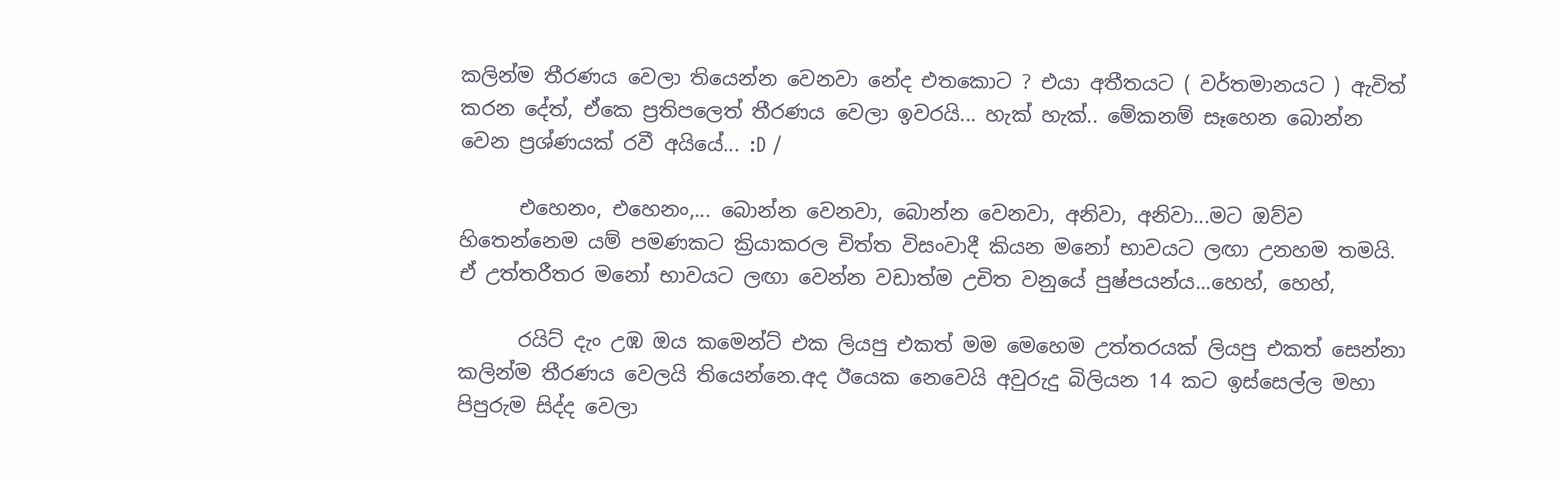කලින්ම තීරණය වෙලා තියෙන්න වෙනවා නේද එතකොට ? එයා අතීතයට ( වර්තමානයට ) ඇවිත් කරන දේත්, ඒකෙ ප්‍රතිපලෙත් තීරණය වෙලා ඉවරයි... හැක් හැක්.. මේකනම් සෑහෙන බොන්න වෙන ප්‍රශ්ණයක් රවී අයියේ... :D /

      එහෙනං, එහෙනං,... බොන්න වෙනවා, බොන්න වෙනවා, අනිවා, අනිවා...මට ඔව්ව හිතෙන්නෙම යම් පමණකට ක්‍රියාකරල චිත්ත විසංවාදී කියන මනෝ භාවයට ලඟා උනහම තමයි. ඒ උත්තරීතර මනෝ භාවයට ලඟා වෙන්න වඩාත්ම උචිත වනුයේ පුෂ්පයන්ය...හෙහ්, හෙහ්,

      රයිට් දැං උඹ ඔය කමෙන්ට් එක ලියපු එකත් මම මෙහෙම උත්තරයක් ලියපු එකත් සෙන්නා කලින්ම තීරණය වෙලයි තියෙන්නෙ.අද ඊයෙක නෙවෙයි අවුරුදු බිලියන 14 කට ඉස්සෙල්ල මහා පිපුරුම සිද්ද වෙලා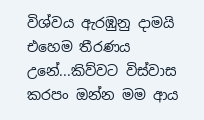විශ්වය ඇරඹුනු දාමයි එහෙම තීරණය උනේ...කිව්වට විස්වාස කරපං ඔන්න මම ආය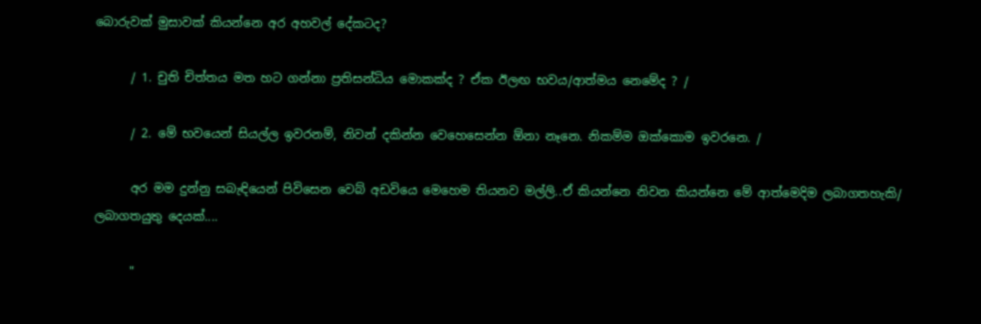බොරුවක් මුසාවක් කියන්නෙ අර අහවල් දේකටද?

      / 1. චුති චිත්තය මත හට ගන්නා ප්‍රතිසන්ධිය මොකක්ද ? ඒක ඊලඟ භවය/ආත්මය නෙමේද ? /

      / 2. මේ භවයෙන් සියල්ල ඉවරනම්, නිවන් දකින්න වෙහෙසෙන්න ඕනා නෑනෙ. නිකම්ම ඔක්කොම ඉවරනෙ. /

      අර මම දුන්නු සබැඳියෙන් පිවිසෙන වෙබ් අඩවියෙ මෙහෙම තියනව මල්ලි..ඒ කියන්නෙ නිවන කියන්නෙ මේ ආත්මෙදිම ලබාගතහැකි/ ලබාගතයුතු දෙයක්....

      "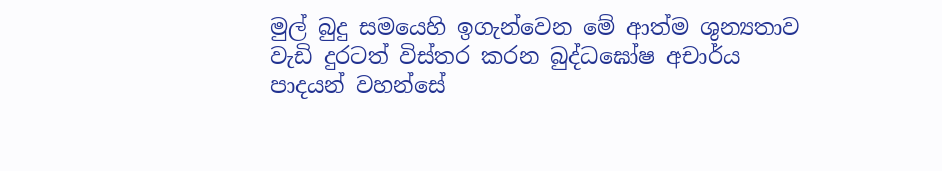මුල් බුදු සමයෙහි ඉගැන්වෙන මේ ආත්ම ශුන්‍යතාව වැඩි දුරටත් විස්තර කරන බුද්ධඝෝෂ අචාර්ය පාදයන් වහන්සේ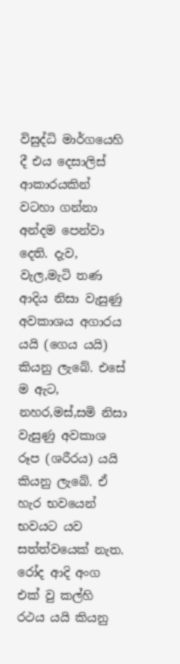විසුද්ධි මාර්ගයෙහි දී එය දෙසාලිස් ආකාරයකින් වටහා ගන්නා අන්දම පෙන්වා දෙති. දැව, වැල,මැටි තණ  ආදිය නිසා වැසුණු අවකාශය අගාරය යයි (ගෙය යයි) කියනු ලැබේ. එසේ ම ඇට, නහර,මස්,සමි නිසා වැසුණු අවකාශ රූප (ශරීරය) යයි කියනු ලැබේ. ඒ හැර භවයෙන් භවයට යව සත්ත්වයෙක් නැත. රෝද ආදි අංග එක් වු කල්හි රථය යයි කියනු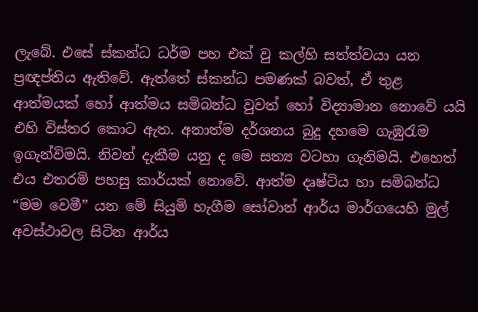ලැබේ. එසේ ස්කන්ධ ධර්ම පහ එක් වු කල්හි සත්ත්වයා යන ප්‍රඥප්තිය ඇතිවේ. ඇත්තේ ස්කන්ධ පමණක් බවත්, ඒ තුළ ආත්මයක් හෝ ආත්මය සමිබන්ධ වුවත් හෝ විද්‍යාමාන නොවේ යයි එහි විස්තර කොට ඇත. අනාත්ම දර්ශනය බුදු දහමෙ ගැඹුරැම ඉගැන්විමයි. නිවන් දැකීම යනු ද මෙ සත්‍ය වටහා ගැනිමයි. එහෙත් එය එතරමි පහසු කාර්යක් නොවේ. ආත්ම දෘෂ්ටිය හා සමිබන්ධ “මම වෙමී” යන මේ සියුමි හැගීම සෝවාන් ආර්ය මාර්ගයෙහි මුල් අවස්ථාවල සිටින ආර්ය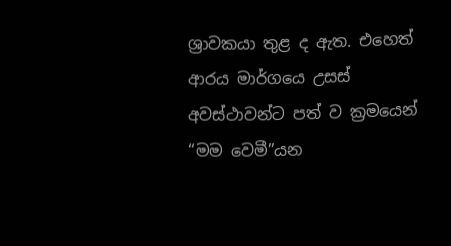ශ්‍රාවකයා තුළ ද ඇත. එහෙත් ආරය මාර්ගයෙ උසස් අවස්ථාවන්ට පත් ව ක්‍රමයෙන් “මම වෙමී”යන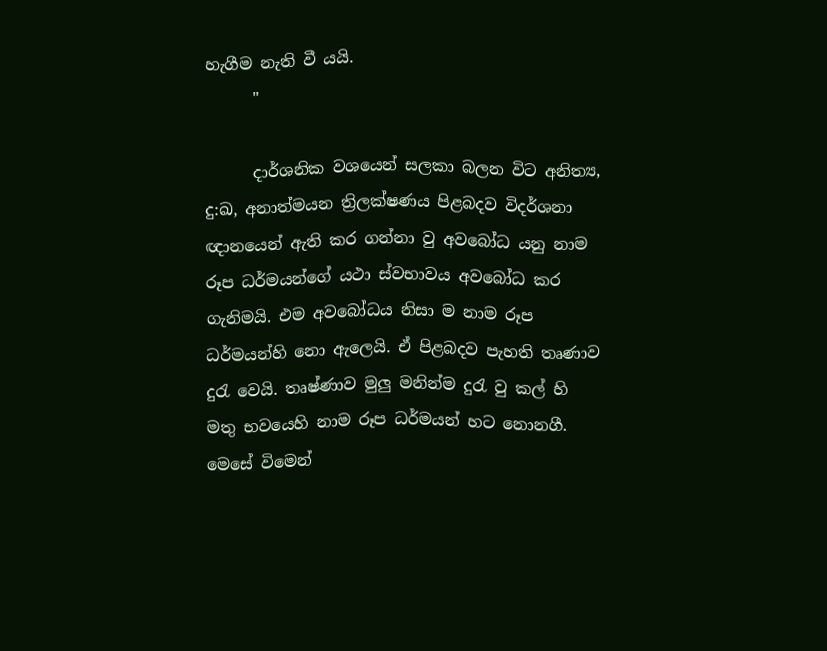හැගීම නැති වී යයි.
      "

      දාර්ශනික වශයෙන් සලකා බලන විට අනිත්‍ය, දු:ඛ, අනාත්මයන ත්‍රිලක්ෂණය පිළබදව විදර්ශනා ඥානයෙන් ඇති කර ගන්නා වු අවබෝධ යනු නාම රූප ධර්මයන්ගේ යථා ස්වභාවය අවබෝධ ක‍ර ගැනිමයි. එම අවබෝධය නිසා ම නාම රූප ධර්මයන්හි නො ඇලෙයි. ඒ පිළබදව පැහති තෘණාව දුරැ වෙයි. තෘෂ්ණාව මුලු මනින්ම දුරැ වු කල් හි මතු භවයෙහි නාම රූප ධර්මයන් හට නොනගී. මෙසේ විමෙන්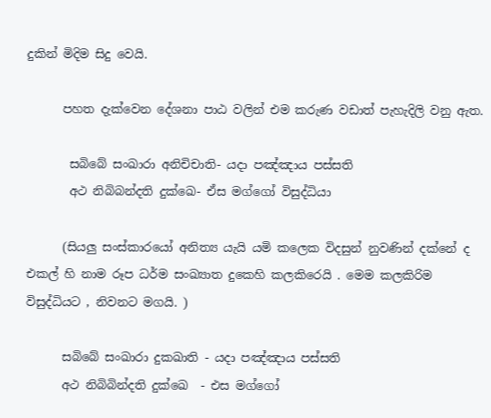දුකින් මිදිම සිදු වෙයි.

      පහත දැක්වෙන දේශනා පාඨ වලින් එම කරුණ වඩාත් පැහැදිලි වනු ඇත.

       සබිබේ සංඛාරා අනිචිචාති- යදා පඤ්ඤාය පස්සති
       අථ නිබිබන්දති දුක්ඛෙ- ඒස මග්ගෝ විසුද්ධියා

      (සියලු සංස්කාරයෝ අනිත්‍ය යැයි යමි කලෙක විදසුන් නුවණින් දක්නේ ද එකල් හි නාම රූප ධර්ම සංඛ්‍යාත දුකෙහි කලකිරෙයි . මෙම කලකිරිම විසුද්ධියට , නිවනට මගයි. )

      සබිබේ සංඛාරා දුකඛාති - යදා පඤ්ඤාය පස්සති
      අථ නිබිබින්දති දුක්ඛෙ  - එස මග්ගෝ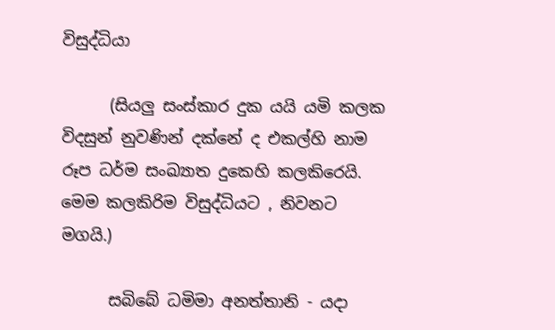විසුද්ධියා

      (සියලු සංස්කාර දුක යයි යමි කලක විදසුන් නුවණින් දක්නේ ද එකල්හි නාම රූප ධර්ම සංඛ්‍යාත දුකෙහි කලකිරෙයි. මෙම කලකිරිම විසුද්ධියට , නිවනට මගයි.)

      සබිබේ ධමිමා අනත්තානි - යදා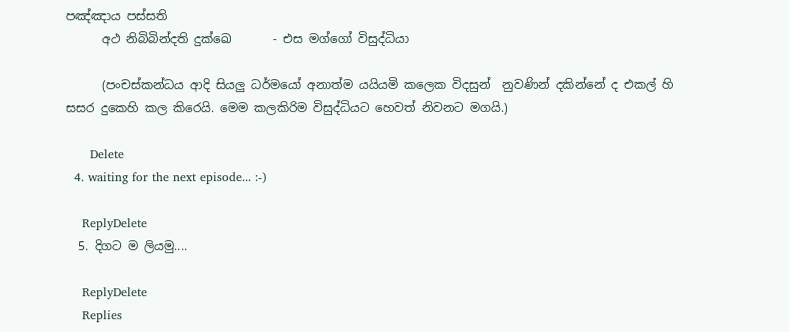පඤ්ඤාය පස්සති
      අථ නිබිබින්දති දුක්ඛෙ       - එස මග්ගෝ විසුද්ධියා

      (පංචස්කන්ධය ආදි සියලු ධර්මයෝ අනාත්ම යයියමි කලෙක විදසුන්  නුවණින් දකින්නේ ද එකල් හි සසර දුකෙහි කල කිරෙයි. මෙම කලකිරිම විසුද්ධියට හෙවත් නිවනට මගයි.)

      Delete
  4. waiting for the next episode... :-)

    ReplyDelete
  5. දිගට ම ලියමු....

    ReplyDelete
    Replies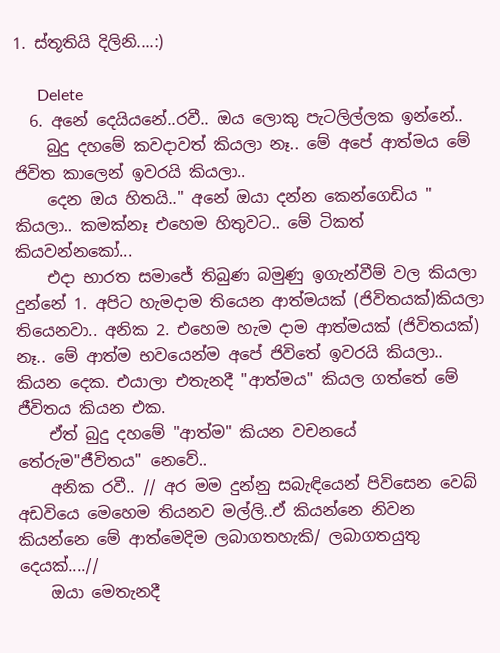1. ස්තූතියි දිලිනි....:)

      Delete
  6. අනේ දෙයියනේ..රවී.. ඔය ලොකු පැටලිල්ලක ඉන්නේ..
    බුදු දහමේ කවදාවත් කියලා නෑ.. මේ අපේ ආත්මය මේ ජිවිත කාලෙන් ඉවරයි කියලා..
    දෙන ඔය හිතයි.." අනේ ඔයා දන්න කෙන්ගෙඩිය " කියලා.. කමක්නෑ එහෙම හිතුවට.. මේ ටිකත් කියවන්නකෝ...
    එදා භාරත සමාජේ තිබුණ බමුණු ඉගැන්වීම් වල කියලා දුන්නේ 1. අපිට හැමදාම තියෙන ආත්මයක් (ජිවිතයක්)කියලා තියෙනවා.. අනික 2. එහෙම හැම දාම ආත්මයක් (ජිවිතයක්) නෑ.. මේ ආත්ම භවයෙන්ම අපේ ජිවිතේ ඉවරයි කියලා.. කියන දෙක. එයාලා එතැනදී "ආත්මය" කියල ගත්තේ මේ ජීවිතය කියන එක.
    ඒත් බුදු දහමේ "ආත්ම" කියන වචනයේ තේරුම"ජීවිතය" නෙවේ..
    අනික රවී.. // අර මම දුන්නු සබැඳියෙන් පිවිසෙන වෙබ් අඩවියෙ මෙහෙම තියනව මල්ලි..ඒ කියන්නෙ නිවන කියන්නෙ මේ ආත්මෙදිම ලබාගතහැකි/ ලබාගතයුතු දෙයක්....//
    ඔයා මෙතැනදී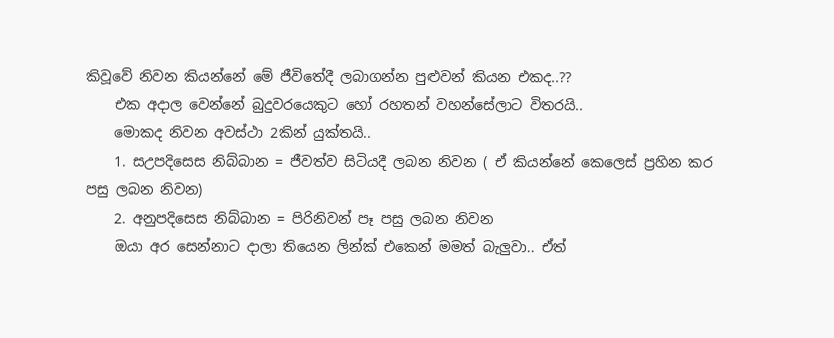කිවූවේ නිවන කියන්නේ මේ ජීවිතේදී ලබාගන්න පුළුවන් කියන එකද..??
    එක අදාල වෙන්නේ බුදුවරයෙකුට හෝ රහතන් වහන්සේලාට විතරයි..
    මොකද නිවන අවස්ථා 2කින් යුක්තයි..
    1. සඋපදිසෙස නිබ්බාන = ජීවත්ව සිටියදී ලබන නිවන ( ඒ කියන්නේ කෙලෙස් ප්‍රහින කර පසු ලබන නිවන)
    2. අනුපදිසෙස නිබ්බාන = පිරිනිවන් පෑ පසු ලබන නිවන
    ඔයා අර සෙන්නාට දාලා තියෙන ලින්ක් එකෙන් මමත් බැලුවා.. ඒත්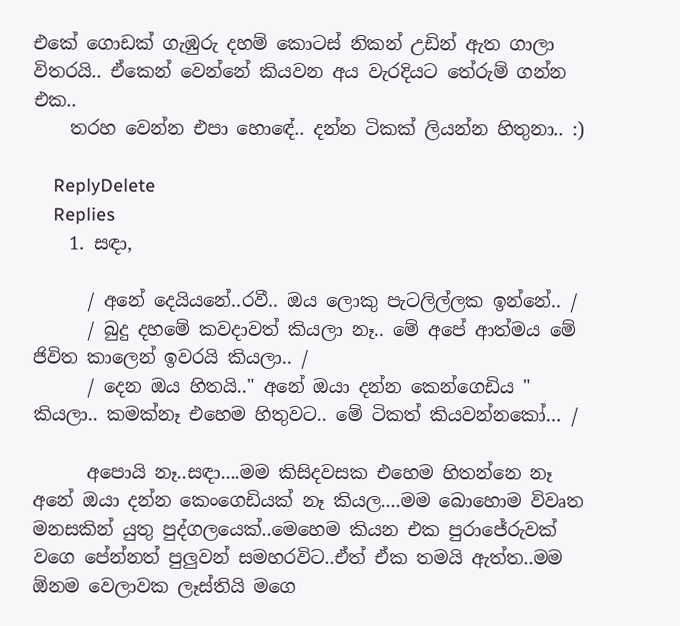එකේ ගොඩක් ගැඹුරු දහම් කොටස් නිකන් උඩින් ඇත ගාලා විතරයි.. ඒකෙන් වෙන්නේ කියවන අය වැරදියට තේරුම් ගන්න එක..
    තරහ වෙන්න එපා හොඳේ.. දන්න ටිකක් ලියන්න හිතුනා.. :)

    ReplyDelete
    Replies
    1. සඳා,

      / අනේ දෙයියනේ..රවී.. ඔය ලොකු පැටලිල්ලක ඉන්නේ.. /
      / බුදු දහමේ කවදාවත් කියලා නෑ.. මේ අපේ ආත්මය මේ ජිවිත කාලෙන් ඉවරයි කියලා.. /
      / දෙන ඔය හිතයි.." අනේ ඔයා දන්න කෙන්ගෙඩිය " කියලා.. කමක්නෑ එහෙම හිතුවට.. මේ ටිකත් කියවන්නකෝ… /

      අපොයි නෑ..සඳා....මම කිසිදවසක එහෙම හිතන්නෙ නෑ අනේ ඔයා දන්න කෙංගෙඩියක් නෑ කියල....මම බොහොම විවෘත මනසකින් යුතු පුද්ගලයෙක්..මෙහෙම කියන එක පුරාජේරුවක් වගෙ පේන්නත් පුලුවන් සමහරවිට..ඒත් ඒක තමයි ඇත්ත..මම ඕනම වෙලාවක ලෑස්තියි මගෙ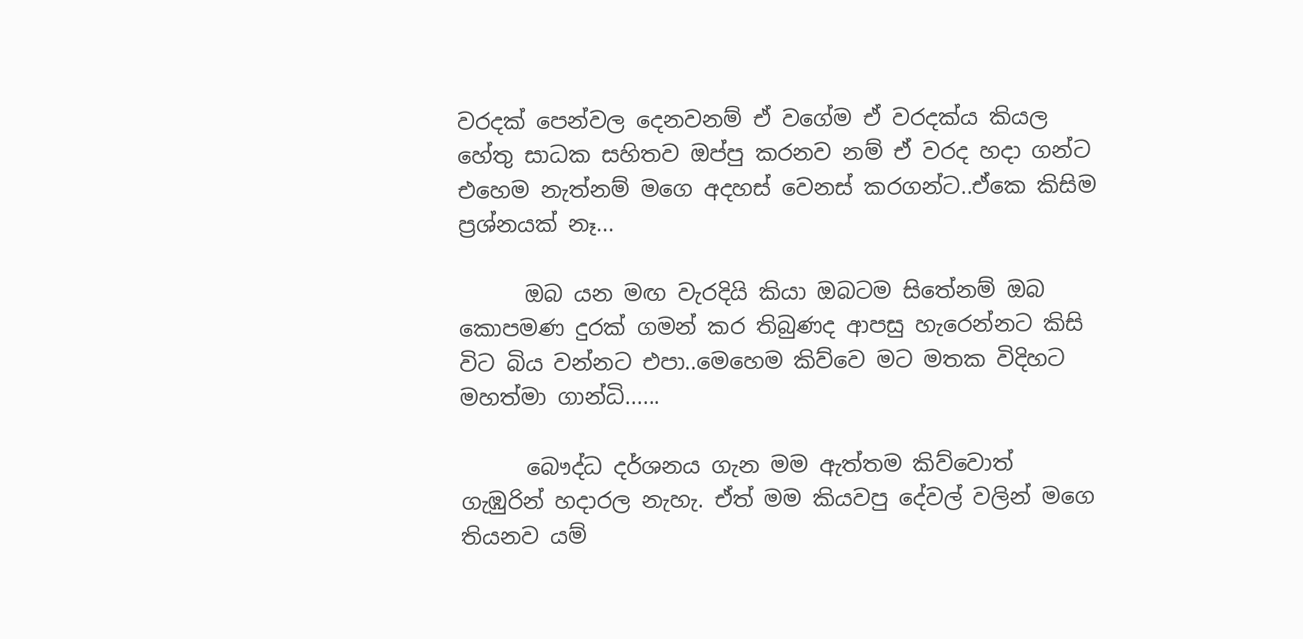වරදක් පෙන්වල දෙනවනම් ඒ වගේම ඒ වරදක්ය කියල හේතු සාධක සහිතව ඔප්පු කරනව නම් ඒ වරද හදා ගන්ට එහෙම නැත්නම් මගෙ අදහස් වෙනස් කරගන්ට..ඒකෙ කිසිම ප්‍රශ්නයක් නෑ...

      ඔබ යන මඟ වැරදියි කියා ඔබටම සිතේනම් ඔබ කොපමණ දුරක් ගමන් කර තිබුණද ආපසු හැරෙන්නට කිසි විට බිය වන්නට එපා..මෙහෙම කිව්වෙ මට මතක විදිහට මහත්මා ගාන්ධි......

      බෞද්ධ දර්ශනය ගැන මම ඇත්තම කිව්වොත් ගැඹුරින් හදාරල නැහැ. ඒත් මම කියවපු දේවල් වලින් මගෙ තියනව යම්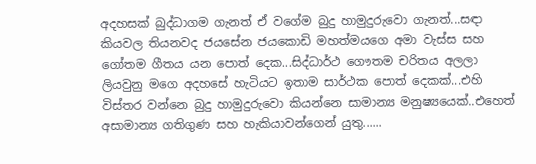අදහසක් බුද්ධාගම ගැනත් ඒ වගේම බුදු හාමුදුරුවො ගැනත්...සඳා කියවල තියනවද ජයසේන ජයකොඩි මහත්මයගෙ අමා වැස්ස සහ ගෝතම ගීතය යන පොත් දෙක...සිද්ධාර්ථ ගෞතම චරිතය අලලා ලියවුනු මගෙ අදහසේ හැටියට ඉතාම සාර්ථක පොත් දෙකක්...එහි විස්තර වන්නෙ බුදු හාමුදුරුවො කියන්නෙ සාමාන්‍ය මනුෂ්‍යයෙක්..එහෙත් අසාමාන්‍ය ගතිගුණ සහ හැකියාවන්ගෙන් යුතු......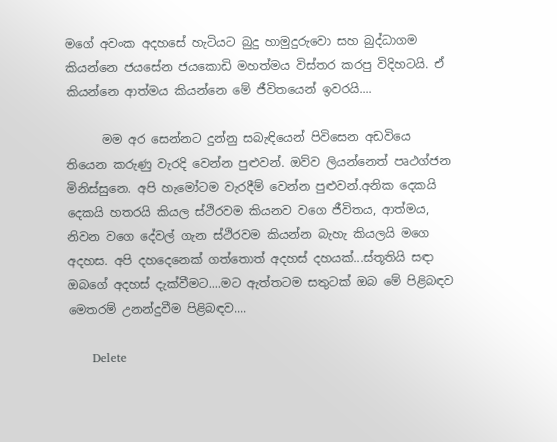මගේ අවංක අදහසේ හැටියට බුදු හාමුදුරුවො සහ බුද්ධාගම කියන්නෙ ජයසේන ජයකොඩි මහත්මය විස්තර කරපු විදිහටයි. ඒ කියන්නෙ ආත්මය කියන්නෙ මේ ජීවිතයෙන් ඉවරයි....

      මම අර සෙන්නට දුන්නු සබැඳියෙන් පිවිසෙන අඩවියෙ තියෙන කරුණු වැරදි වෙන්න පුළුවන්. ඔව්ව ලියන්නෙත් පෘථග්ජන මිනිස්සුනෙ. අපි හැමෝටම වැරදීම් වෙන්න පුළුවන්.අනික දෙකයි දෙකයි හතරයි කියල ස්ථිරවම කියනව වගෙ ජීවිතය, ආත්මය, නිවන වගෙ දේවල් ගැන ස්ථිරවම කියන්න බැහැ කියලයි මගෙ අදහස. අපි දහදෙනෙක් ගත්තොත් අදහස් දහයක්...ස්තූතියි සඳා ඔබගේ අදහස් දැක්වීමට....මට ඇත්තටම සතුටක් ඔබ මේ පිළිබඳව මෙතරම් උනන්දුවීම පිළිබඳව....

      Delete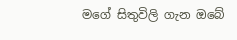මගේ සිතුවිලි ගැන ඔබේ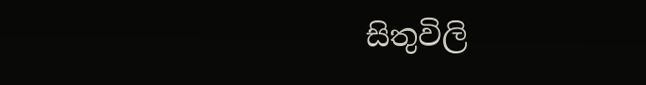සිතුවිලි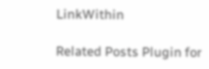LinkWithin

Related Posts Plugin for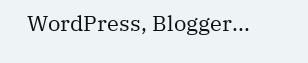WordPress, Blogger...